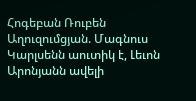Հոգեբան Ռուբեն Աղուզումցյան. Մագնուս Կարլսենն աուտիկ է, Լեւոն Արոնյանն ավելի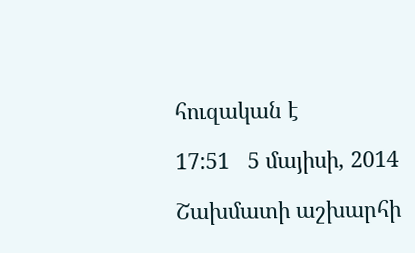հուզական է

17:51   5 մայիսի, 2014

Շախմատի աշխարհի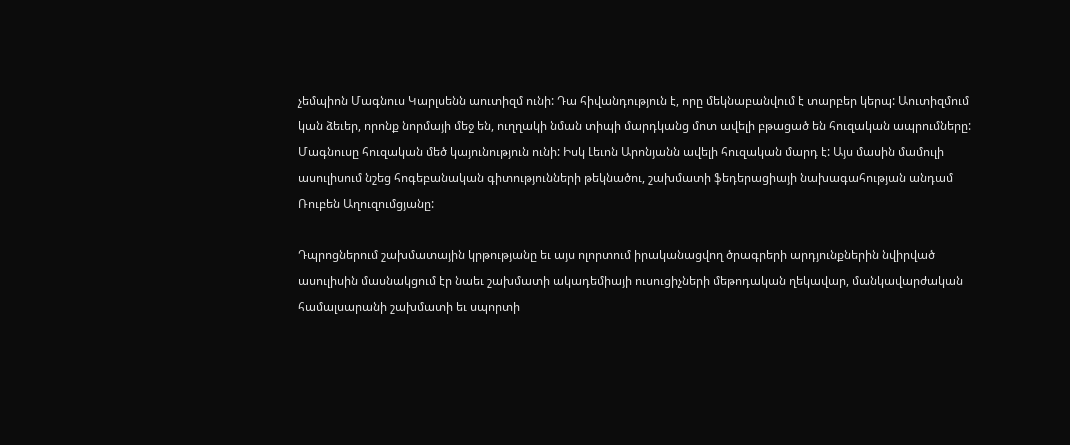չեմպիոն Մագնուս Կարլսենն աուտիզմ ունի: Դա հիվանդություն է, որը մեկնաբանվում է տարբեր կերպ: Աուտիզմում կան ձեւեր, որոնք նորմայի մեջ են, ուղղակի նման տիպի մարդկանց մոտ ավելի բթացած են հուզական ապրումները: Մագնուսը հուզական մեծ կայունություն ունի: Իսկ Լեւոն Արոնյանն ավելի հուզական մարդ է: Այս մասին մամուլի ասուլիսում նշեց հոգեբանական գիտությունների թեկնածու, շախմատի ֆեդերացիայի նախագահության անդամ Ռուբեն Աղուզումցյանը:

Դպրոցներում շախմատային կրթությանը եւ այս ոլորտում իրականացվող ծրագրերի արդյունքներին նվիրված ասուլիսին մասնակցում էր նաեւ շախմատի ակադեմիայի ուսուցիչների մեթոդական ղեկավար, մանկավարժական համալսարանի շախմատի եւ սպորտի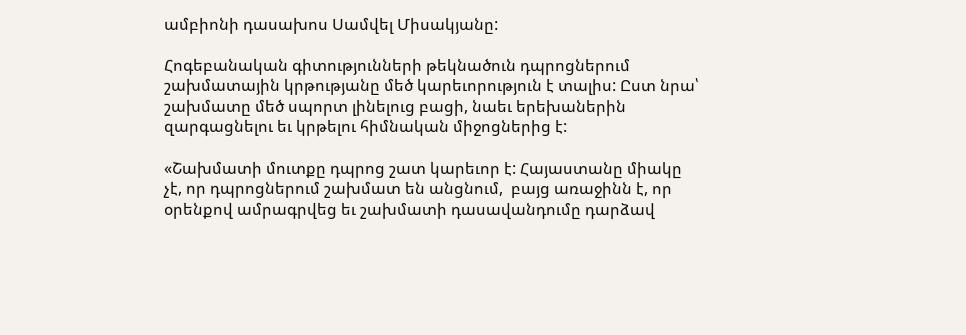ամբիոնի դասախոս Սամվել Միսակյանը:

Հոգեբանական գիտությունների թեկնածուն դպրոցներում շախմատային կրթությանը մեծ կարեւորություն է տալիս: Ըստ նրա՝ շախմատը մեծ սպորտ լինելուց բացի, նաեւ երեխաներին զարգացնելու եւ կրթելու հիմնական միջոցներից է:

«Շախմատի մուտքը դպրոց շատ կարեւոր է: Հայաստանը միակը չէ, որ դպրոցներում շախմատ են անցնում,  բայց առաջինն է, որ օրենքով ամրագրվեց եւ շախմատի դասավանդումը դարձավ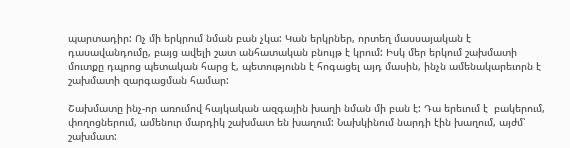պարտադիր: Ոչ մի երկրում նման բան չկա: Կան երկրներ, որտեղ մասսայական է դասավանդումը, բայց ավելի շատ անհատական բնույթ է կրում: Իսկ մեր երկում շախմատի մուտքը դպրոց պետական հարց է, պետությունն է հոգացել այդ մասին, ինչն ամենակարեւորն է շախմատի զարգացման համար:

Շախմատը ինչ-որ առումով հայկական ազգային խաղի նման մի բան է: Դա երեւում է  բակերում, փողոցներում, ամենուր մարդիկ շախմատ են խաղում: Նախկինում նարդի էին խաղում, այժմ՝ շախմատ: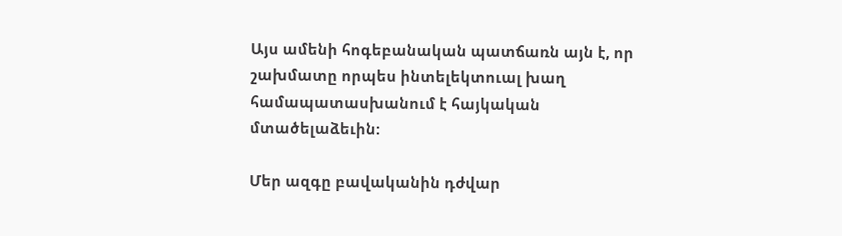Այս ամենի հոգեբանական պատճառն այն է, որ շախմատը որպես ինտելեկտուալ խաղ համապատասխանում է հայկական մտածելաձեւին:

Մեր ազգը բավականին դժվար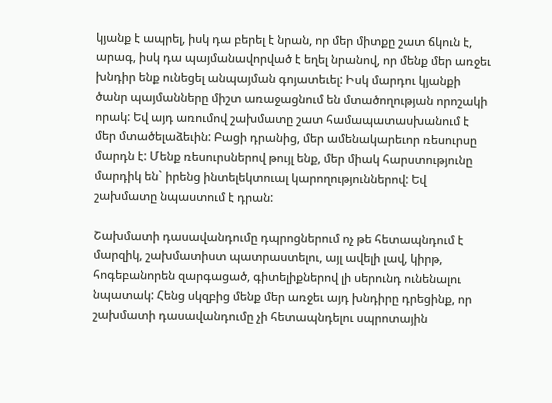կյանք է ապրել, իսկ դա բերել է նրան, որ մեր միտքը շատ ճկուն է, արագ, իսկ դա պայմանավորված է եղել նրանով, որ մենք մեր առջեւ խնդիր ենք ունեցել անպայման գոյատեւել: Իսկ մարդու կյանքի ծանր պայմանները միշտ առաջացնում են մտածողության որոշակի որակ: Եվ այդ առումով շախմատը շատ համապատասխանում է մեր մտածելաձեւին: Բացի դրանից, մեր ամենակարեւոր ռեսուրսը մարդն է: Մենք ռեսուրսներով թույլ ենք, մեր միակ հարստությունը մարդիկ են` իրենց ինտելեկտուալ կարողություններով: Եվ շախմատը նպաստում է դրան:

Շախմատի դասավանդումը դպրոցներում ոչ թե հետապնդում է մարզիկ, շախմատիստ պատրաստելու, այլ ավելի լավ, կիրթ, հոգեբանորեն զարգացած, գիտելիքներով լի սերունդ ունենալու նպատակ: Հենց սկզբից մենք մեր առջեւ այդ խնդիրը դրեցինք, որ շախմատի դասավանդումը չի հետապնդելու սպրոտային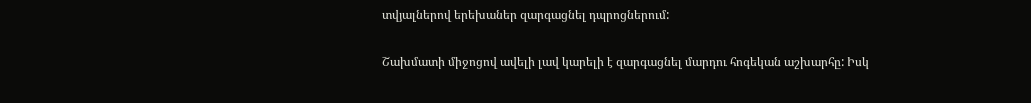տվյալներով երեխաներ զարգացնել դպրոցներում:

Շախմատի միջոցով ավելի լավ կարելի է զարգացնել մարդու հոգեկան աշխարհը: Իսկ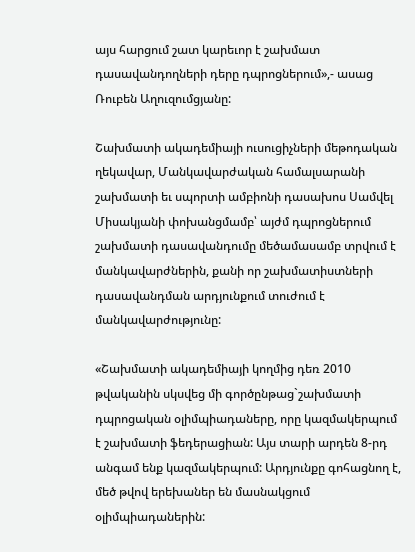այս հարցում շատ կարեւոր է շախմատ դասավանդողների դերը դպրոցներում»,- ասաց Ռուբեն Աղուզումցյանը:

Շախմատի ակադեմիայի ուսուցիչների մեթոդական ղեկավար, Մանկավարժական համալսարանի շախմատի եւ սպորտի ամբիոնի դասախոս Սամվել Միսակյանի փոխանցմամբ՝ այժմ դպրոցներում շախմատի դասավանդումը մեծամասամբ տրվում է մանկավարժներին, քանի որ շախմատիստների դասավանդման արդյունքում տուժում է մանկավարժությունը:

«Շախմատի ակադեմիայի կողմից դեռ 2010 թվականին սկսվեց մի գործընթաց`շախմատի դպրոցական օլիմպիադաները, որը կազմակերպում է շախմատի ֆեդերացիան: Այս տարի արդեն 8-րդ անգամ ենք կազմակերպում: Արդյունքը գոհացնող է, մեծ թվով երեխաներ են մասնակցում օլիմպիադաներին: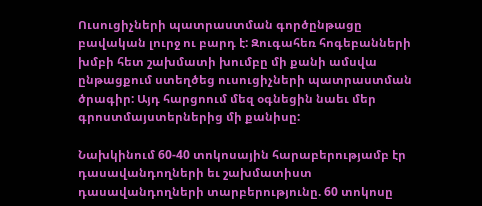Ուսուցիչների պատրաստման գործընթացը բավական լուրջ ու բարդ է: Զուգահեռ հոգեբանների խմբի հետ շախմատի խումբը մի քանի ամսվա ընթացքում ստեղծեց ուսուցիչների պատրաստման ծրագիր: Այդ հարցոում մեզ օգնեցին նաեւ մեր գրոստմայստերներից մի քանիսը:

Նախկինում 60-40 տոկոսային հարաբերությամբ էր դասավանդողների եւ շախմատիստ դասավանդողների տարբերությունը. 60 տոկոսը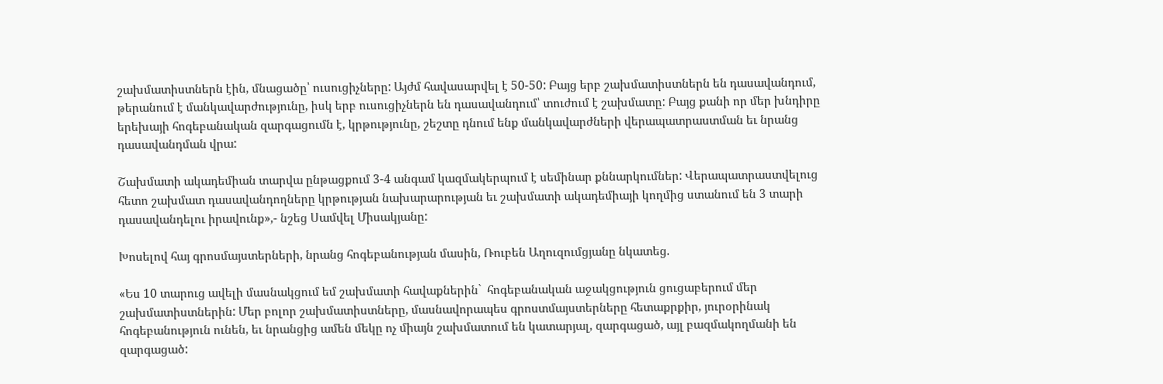շախմատիստներն էին, մնացածը՝ ուսուցիչները: Այժմ հավասարվել է 50-50: Բայց երբ շախմատիստներն են դասավանդում, թերանում է մանկավարժությունը, իսկ երբ ուսուցիչներն են դասավանդում՝ տուժում է շախմատը: Բայց քանի որ մեր խնդիրը երեխայի հոգեբանական զարգացումն է, կրթությունը, շեշտը դնում ենք մանկավարժների վերապատրաստման եւ նրանց դասավանդման վրա:

Շախմատի ակադեմիան տարվա ընթացքում 3-4 անգամ կազմակերպում է սեմինար քննարկումներ: Վերապատրաստվելուց հետո շախմատ դասավանդողները կրթության նախարարության եւ շախմատի ակադեմիայի կողմից ստանում են 3 տարի դասավանդելու իրավունք»,- նշեց Սամվել Միսակյանը:

Խոսելով հայ գրոսմայստերների, նրանց հոգեբանության մասին, Ռուբեն Աղուզումցյանը նկատեց.

«Ես 10 տարուց ավելի մասնակցում եմ շախմատի հավաքներին`  հոգեբանական աջակցություն ցուցաբերում մեր շախմատիստներին: Մեր բոլոր շախմատիստները, մասնավորապես գրոստմայստերները հետաքրքիր, յուրօրինակ հոգեբանություն ունեն, եւ նրանցից ամեն մեկը ոչ միայն շախմատում են կատարյալ, զարգացած, այլ բազմակողմանի են զարգացած: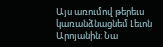Այս առումով թերեւս կառանձնացնեմ Լեւոն Արոյանին: Նա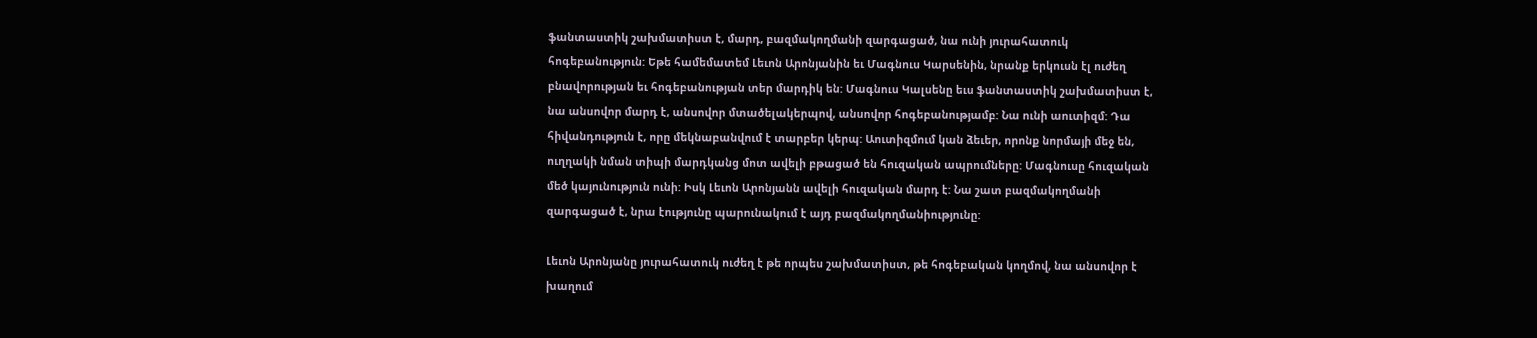ֆանտաստիկ շախմատիստ է, մարդ, բազմակողմանի զարգացած, նա ունի յուրահատուկ հոգեբանություն: Եթե համեմատեմ Լեւոն Արոնյանին եւ Մագնուս Կարսենին, նրանք երկուսն էլ ուժեղ բնավորության եւ հոգեբանության տեր մարդիկ են: Մագնուս Կալսենը եւս ֆանտաստիկ շախմատիստ է, նա անսովոր մարդ է, անսովոր մտածելակերպով, անսովոր հոգեբանությամբ: Նա ունի աուտիզմ: Դա հիվանդություն է, որը մեկնաբանվում է տարբեր կերպ: Աուտիզմում կան ձեւեր, որոնք նորմայի մեջ են, ուղղակի նման տիպի մարդկանց մոտ ավելի բթացած են հուզական ապրումները: Մագնուսը հուզական մեծ կայունություն ունի: Իսկ Լեւոն Արոնյանն ավելի հուզական մարդ է: Նա շատ բազմակողմանի զարգացած է, նրա էությունը պարունակում է այդ բազմակողմանիությունը:

Լեւոն Արոնյանը յուրահատուկ ուժեղ է թե որպես շախմատիստ, թե հոգեբական կողմով, նա անսովոր է խաղում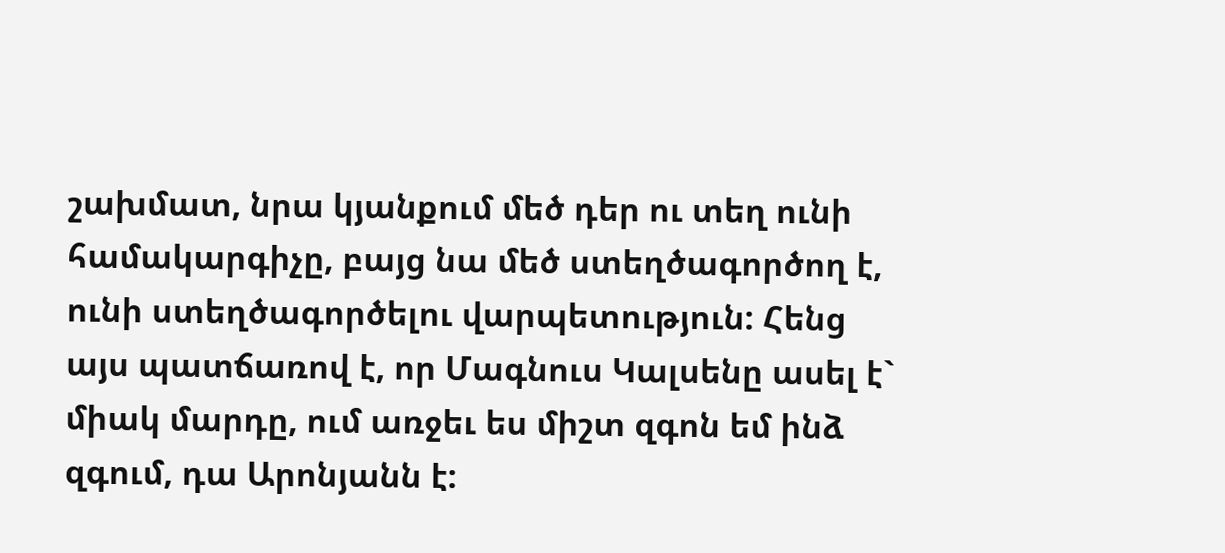շախմատ, նրա կյանքում մեծ դեր ու տեղ ունի համակարգիչը, բայց նա մեծ ստեղծագործող է, ունի ստեղծագործելու վարպետություն: Հենց այս պատճառով է, որ Մագնուս Կալսենը ասել է` միակ մարդը, ում առջեւ ես միշտ զգոն եմ ինձ զգում, դա Արոնյանն է: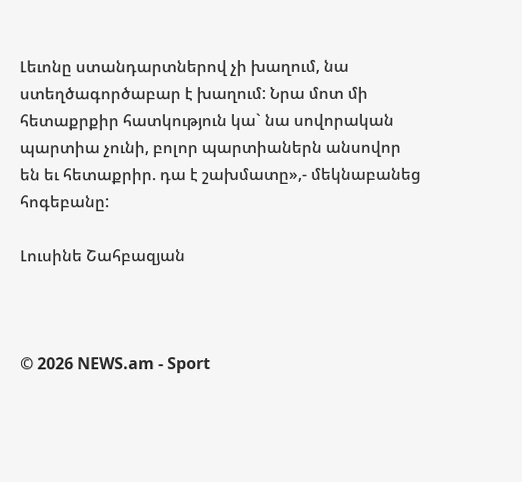Լեւոնը ստանդարտներով չի խաղում, նա ստեղծագործաբար է խաղում: Նրա մոտ մի հետաքրքիր հատկություն կա` նա սովորական պարտիա չունի, բոլոր պարտիաներն անսովոր են եւ հետաքրիր. դա է շախմատը»,- մեկնաբանեց հոգեբանը:

Լուսինե Շահբազյան



© 2026 NEWS.am - Sport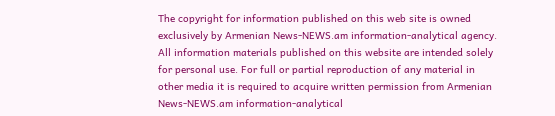The copyright for information published on this web site is owned exclusively by Armenian News-NEWS.am information-analytical agency. All information materials published on this website are intended solely for personal use. For full or partial reproduction of any material in other media it is required to acquire written permission from Armenian News-NEWS.am information-analytical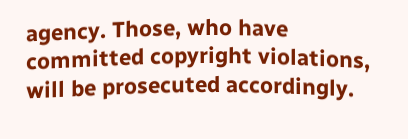agency. Those, who have committed copyright violations, will be prosecuted accordingly.